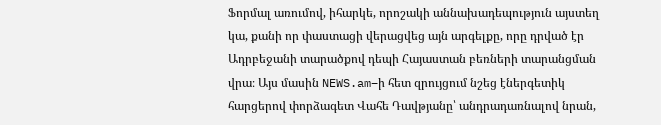Ֆորմալ առումով, իհարկե, որոշակի աննախադեպություն այստեղ կա, քանի որ փաստացի վերացվեց այն արգելքը, որը դրված էր Ադրբեջանի տարածքով դեպի Հայաստան բեռների տարանցման վրա։ Այս մասին NEWS.am–ի հետ զրույցում նշեց էներգետիկ հարցերով փորձագետ Վահե Դավթյանը՝ անդրադառնալով նրան,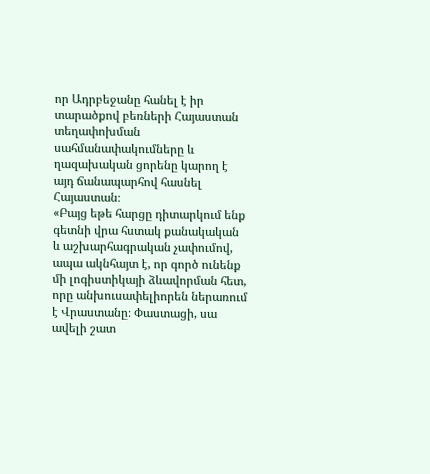որ Ադրբեջանը հանել է իր տարածքով բեռների Հայաստան տեղափոխման սահմանափակումները և ղազախական ցորենը կարող է այդ ճանապարհով հասնել Հայաստան։
«Բայց եթե հարցը դիտարկում ենք գետնի վրա հստակ քանակական և աշխարհագրական չափումով, ապա ակնհայտ է, որ գործ ունենք մի լոգիստիկայի ձևավորման հետ, որը անխուսափելիորեն ներառում է Վրաստանը։ Փաստացի, սա ավելի շատ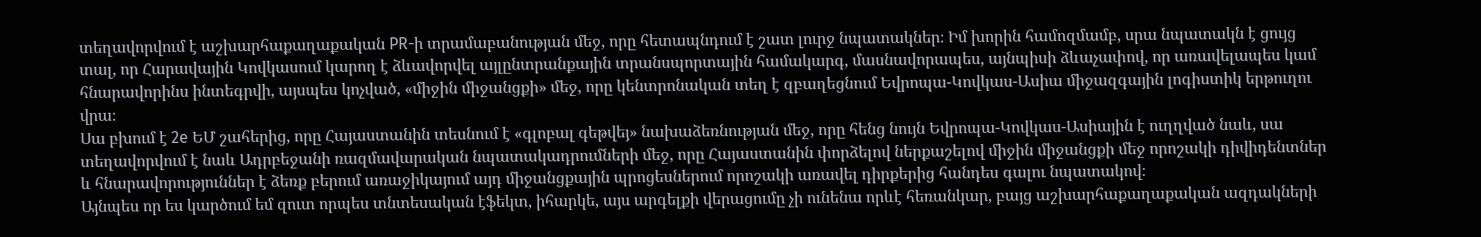տեղավորվում է աշխարհաքաղաքական PR-ի տրամաբանության մեջ, որը հետապնդում է շատ լուրջ նպատակներ։ Իմ խորին համոզմամբ, սրա նպատակն է ցույց տալ, որ Հարավային Կովկասում կարող է ձևավորվել այլընտրանքային տրանսպորտային համակարգ, մասնավորապես, այնպիսի ձևաչափով, որ առավելապես կամ հնարավորինս ինտեգրվի, այսպես կոչված, «միջին միջանցքի» մեջ, որը կենտրոնական տեղ է զբաղեցնում Եվրոպա-Կովկաս-Ասիա միջազգային լոգիստիկ երթուղու վրա։
Սա բխում է 2e ԵՄ շահերից, որը Հայաստանին տեսնում է «գլոբալ գեթվեյ» նախաձեռնության մեջ, որը հենց նույն Եվրոպա-Կովկաս-Ասիային է ուղղված նաև, սա տեղավորվում է նաև Ադրբեջանի ռազմավարական նպատակադրումների մեջ, որը Հայաստանին փորձելով ներքաշելով միջին միջանցքի մեջ որոշակի դիվիդենտներ և հնարավորություններ է ձեռք բերում առաջիկայում այդ միջանցքային պրոցեսներում որոշակի առավել դիրքերից հանդես գալու նպատակով։
Այնպես որ ես կարծում եմ զուտ որպես տնտեսական էֆեկտ, իհարկե, այս արգելքի վերացումը չի ունենա որևէ հեռանկար, բայց աշխարհաքաղաքական ազդակների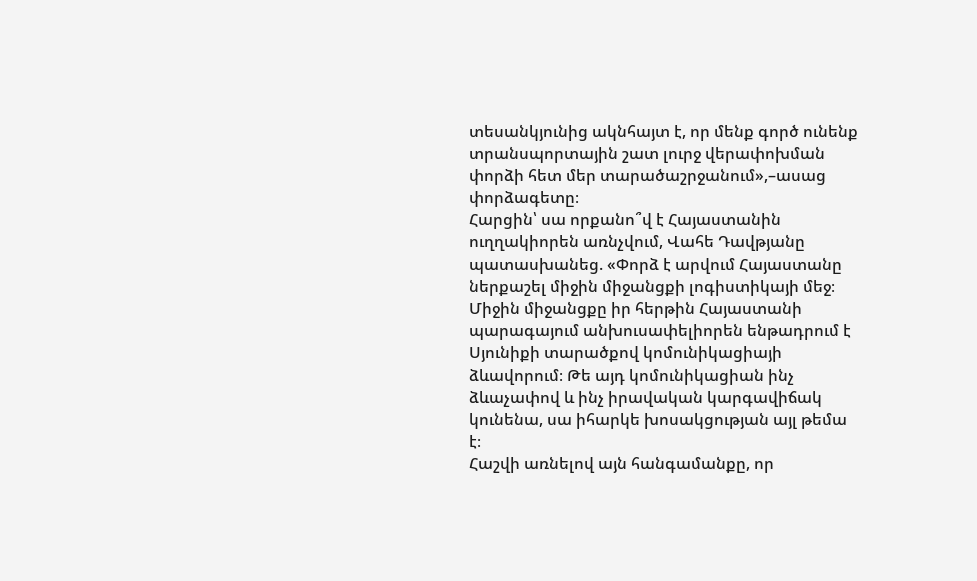տեսանկյունից ակնհայտ է, որ մենք գործ ունենք տրանսպորտային շատ լուրջ վերափոխման փորձի հետ մեր տարածաշրջանում»,–ասաց փորձագետը։
Հարցին՝ սա որքանո՞վ է Հայաստանին ուղղակիորեն առնչվում, Վահե Դավթյանը պատասխանեց. «Փորձ է արվում Հայաստանը ներքաշել միջին միջանցքի լոգիստիկայի մեջ։ Միջին միջանցքը իր հերթին Հայաստանի պարագայում անխուսափելիորեն ենթադրում է Սյունիքի տարածքով կոմունիկացիայի ձևավորում։ Թե այդ կոմունիկացիան ինչ ձևաչափով և ինչ իրավական կարգավիճակ կունենա, սա իհարկե խոսակցության այլ թեմա է։
Հաշվի առնելով այն հանգամանքը, որ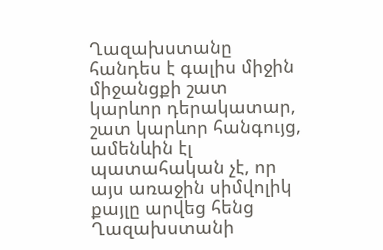Ղազախստանը հանդես է գալիս միջին միջանցքի շատ կարևոր դերակատար, շատ կարևոր հանգույց, ամենևին էլ պատահական չէ, որ այս առաջին սիմվոլիկ քայլը արվեց հենց Ղազախստանի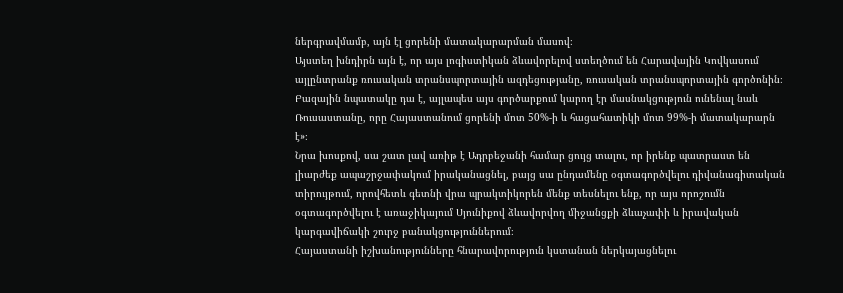ներգրավմամբ, այն էլ ցորենի մատակարարման մասով։
Այստեղ խնդիրն այն է, որ այս լոգիստիկան ձևավորելով ստեղծում են Հարավային Կովկասում այլընտրանք ռուսական տրանսպորտային ազդեցությանը, ռուսական տրանսպորտային գործոնին։ Բազային նպատակը դա է, այլապես այս գործարքում կարող էր մասնակցություն ունենալ նաև Ռուսաստանը, որը Հայաստանում ցորենի մոտ 50%-ի և հացահատիկի մոտ 99%-ի մատակարարն է»։
Նրա խոսքով, սա շատ լավ առիթ է Ադրբեջանի համար ցույց տալու, որ իրենք պատրաստ են լիարժեք ապաշրջափակում իրականացնել, բայց սա ընդամենը օգտագործվելու դիվանագիտական տիրույթում, որովհետև գետնի վրա պրակտիկորեն մենք տեսնելու ենք, որ այս որոշումն օգտագործվելու է առաջիկայում Սյունիքով ձևավորվող միջանցքի ձևաչափի և իրավական կարգավիճակի շուրջ բանակցություններում։
Հայաստանի իշխանությունները հնարավորություն կստանան ներկայացնելու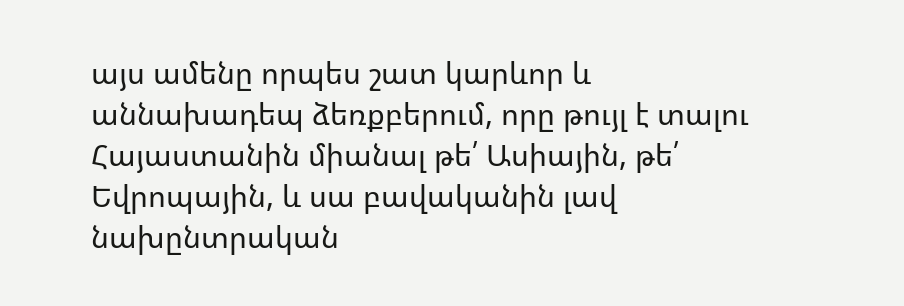այս ամենը որպես շատ կարևոր և աննախադեպ ձեռքբերում, որը թույլ է տալու Հայաստանին միանալ թե՛ Ասիային, թե՛ Եվրոպային, և սա բավականին լավ նախընտրական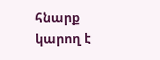հնարք կարող է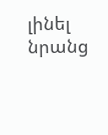լինել նրանց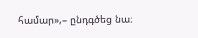համար»,– ընդգծեց նա։